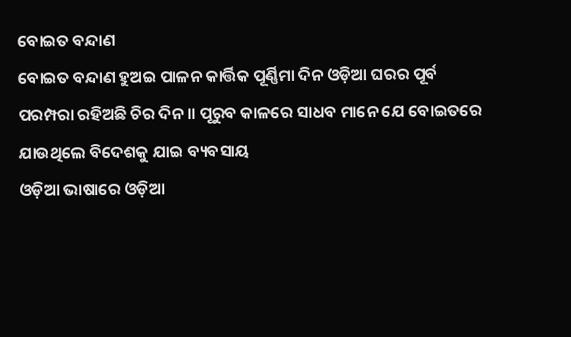ବୋଇତ ବନ୍ଦାଣ
ବୋଇତ ବନ୍ଦାଣ ହୁଅଇ ପାଳନ କାର୍ତ୍ତିକ ପୂର୍ଣ୍ଣିମା ଦିନ ଓଡ଼ିଆ ଘରର ପୂର୍ବ ପରମ୍ପରା ରହିଅଛି ଚିର ଦିନ ॥ ପୂରୁବ କାଳରେ ସାଧବ ମାନେ ଯେ ବୋଇତରେ ଯାଉଥିଲେ ବିଦେଶକୁ ଯାଇ ବ୍ୟବସାୟ
ଓଡ଼ିଆ ଭାଷାରେ ଓଡ଼ିଆ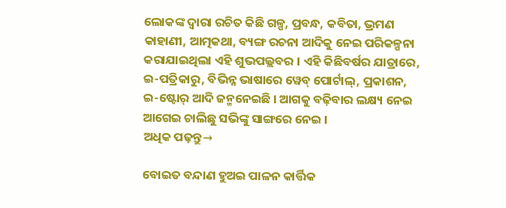ଲୋକଙ୍କ ଦ୍ୱାରା ରଚିତ କିଛି ଗଳ୍ପ, ପ୍ରବନ୍ଧ, କବିତା, ଭ୍ରମଣ କାହାଣୀ, ଆତ୍ମକଥା, ବ୍ୟଙ୍ଗ ରଚନା ଆଦିକୁ ନେଇ ପରିକଳ୍ପନା କରାଯାଇଥିଲା ଏହି ଶୁଭପଲ୍ଲବର । ଏହି କିଛିବର୍ଷର ଯାତ୍ରାରେ, ଇ-ପତ୍ରିକାରୁ, ବିଭିନ୍ନ ଭାଷାରେ ୱେବ୍ ପୋର୍ଟାଲ୍, ପ୍ରକାଶନ, ଇ-ଷ୍ଟୋର୍ ଆଦି ଜନ୍ମନେଇଛି । ଆଗକୁ ବଢ଼ିବାର ଲକ୍ଷ୍ୟ ନେଇ ଆଗେଇ ଚାଲିଛୁ ସଭିଙ୍କୁ ସାଙ୍ଗରେ ନେଇ ।
ଅଧିକ ପଢ଼ନ୍ତୁ→

ବୋଇତ ବନ୍ଦାଣ ହୁଅଇ ପାଳନ କାର୍ତ୍ତିକ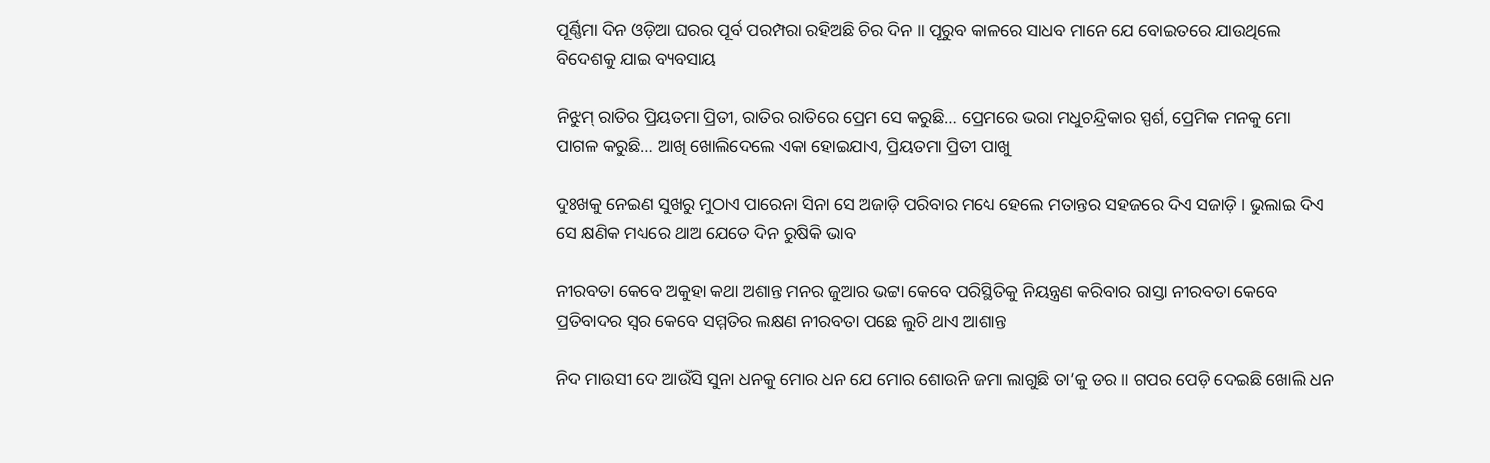ପୂର୍ଣ୍ଣିମା ଦିନ ଓଡ଼ିଆ ଘରର ପୂର୍ବ ପରମ୍ପରା ରହିଅଛି ଚିର ଦିନ ॥ ପୂରୁବ କାଳରେ ସାଧବ ମାନେ ଯେ ବୋଇତରେ ଯାଉଥିଲେ ବିଦେଶକୁ ଯାଇ ବ୍ୟବସାୟ

ନିଝୁମ୍ ରାତିର ପ୍ରିୟତମା ପ୍ରିତୀ, ରାତିର ରାତିରେ ପ୍ରେମ ସେ କରୁଛି… ପ୍ରେମରେ ଭରା ମଧୁଚନ୍ଦ୍ରିକାର ସ୍ପର୍ଶ, ପ୍ରେମିକ ମନକୁ ମୋ ପାଗଳ କରୁଛି… ଆଖି ଖୋଲିଦେଲେ ଏକା ହୋଇଯାଏ, ପ୍ରିୟତମା ପ୍ରିତୀ ପାଖୁ

ଦୁଃଖକୁ ନେଇଣ ସୁଖରୁ ମୁଠାଏ ପାରେନା ସିନା ସେ ଅଜାଡ଼ି ପରିବାର ମଧ୍ୟେ ହେଲେ ମତାନ୍ତର ସହଜରେ ଦିଏ ସଜାଡ଼ି । ଭୁଲାଇ ଦିଏ ସେ କ୍ଷଣିକ ମଧ୍ୟରେ ଥାଅ ଯେତେ ଦିନ ରୁଷିକି ଭାବ

ନୀରବତା କେବେ ଅକୁହା କଥା ଅଶାନ୍ତ ମନର ଜୁଆର ଭଟ୍ଟା କେବେ ପରିସ୍ଥିତିକୁ ନିୟନ୍ତ୍ରଣ କରିବାର ରାସ୍ତା ନୀରବତା କେବେ ପ୍ରତିବାଦର ସ୍ୱର କେବେ ସମ୍ମତିର ଲକ୍ଷଣ ନୀରବତା ପଛେ ଲୁଚି ଥାଏ ଆଶାନ୍ତ

ନିଦ ମାଉସୀ ଦେ ଆଉଁସି ସୁନା ଧନକୁ ମୋର ଧନ ଯେ ମୋର ଶୋଉନି ଜମା ଲାଗୁଛି ତା’କୁ ଡର ॥ ଗପର ପେଡ଼ି ଦେଇଛି ଖୋଲି ଧନ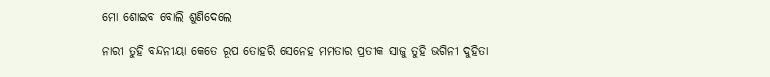ମୋ ଶୋଇବ ବୋଲି ଶୁଣିଦେଲେ

ନାରୀ ତୁହି ବନ୍ଦନୀୟା କେତେ ରୂପ ତୋହରି ସେନେହ ମମତାର ପ୍ରତୀକ ସାଜୁ ତୁହି ଭଗିନୀ ଦୁହିତା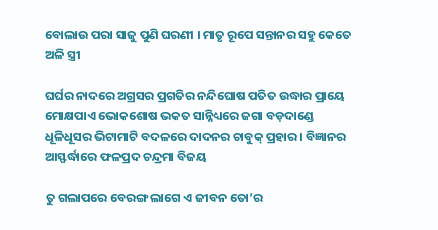ବୋଲାଉ ପରା ସାଜୁ ପୁଣି ଘରଣୀ । ମାତୃ ରୂପେ ସନ୍ତାନର ସହୁ କେତେ ଅଳି ସ୍ତ୍ରୀ

ଘର୍ଘର ନାଦରେ ଅଗ୍ରସର ପ୍ରଗତିର ନନ୍ଦିଘୋଷ ପତିତ ଉଦ୍ଧାର ପ୍ରାୟେ ମୋକ୍ଷପାଏ ଭୋକଶୋଷ ଭକତ ସାନ୍ନିଧ୍ୟରେ ଜଗା ବଡ଼ଦାଣ୍ଡେ ଧୂଳିଧୂସର ଭିଟାମାଟି ବଦଳରେ ଦାଦନର ଚାବୁକ୍ ପ୍ରହାର । ବିଜ୍ଞାନର ଆସ୍ଫର୍ଦ୍ଧାରେ ଫଳପ୍ରଦ ଚନ୍ଦ୍ରମା ବିଜୟ

ତୁ ଗଲାପରେ ବେରଙ୍ଗ ଲାଗେ ଏ ଜୀବନ ତୋ’ର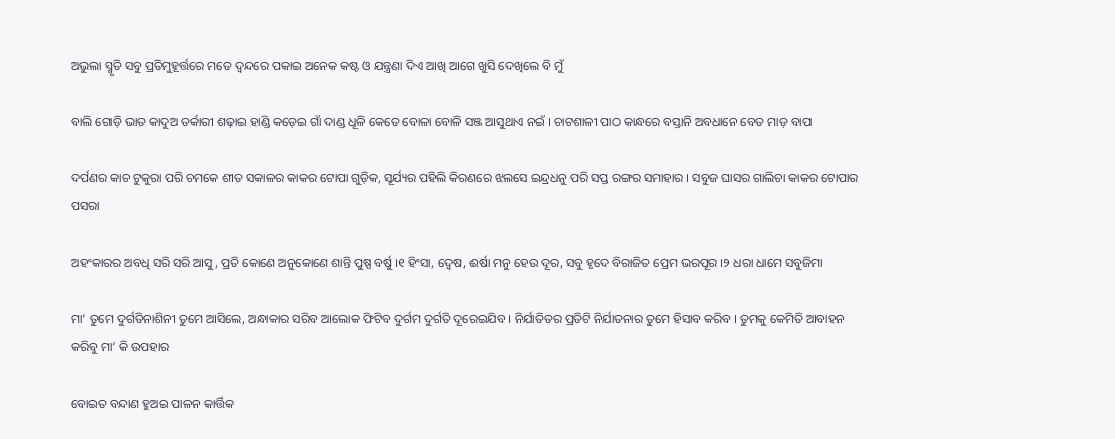ଅଭୁଲା ସ୍ମୃତି ସବୁ ପ୍ରତିମୁହୂର୍ତ୍ତରେ ମତେ ଦ୍ଵନ୍ଦରେ ପକାଇ ଅନେକ କଷ୍ଟ ଓ ଯନ୍ତ୍ରଣା ଦିଏ ଆଖି ଆଗେ ଖୁସି ଦେଖିଲେ ବି ମୁଁ

ବାଲି ଗୋଡ଼ି ଭାତ କାଦୁଅ ତର୍କାରୀ ଶଢ଼ାଇ ହାଣ୍ଡି କଡ଼େଇ ଗାଁ ଦାଣ୍ଡ ଧୂଳି କେତେ ବୋଳା ବୋଳି ସଞ୍ଜ ଆସୁଥାଏ ନଇଁ । ଚାଟଶାଳୀ ପାଠ କାନ୍ଧରେ ବସ୍ତାନି ଅବଧାନେ ବେତ ମାଡ଼ ବାପା

ଦର୍ପଣର କାଚ ଟୁକୁରା ପରି ଚମକେ ଶୀତ ସକାଳର କାକର ଟୋପା ଗୁଡ଼ିକ, ସୂର୍ଯ୍ୟର ପହିଲି କିରଣରେ ଝଲସେ ଇନ୍ଦ୍ରଧନୁ ପରି ସପ୍ତ ରଙ୍ଗର ସମାହାର । ସବୁଜ ଘାସର ଗାଲିଚା କାକର ଟୋପାର ପସରା

ଅହଂକାରର ଅବଧି ସରି ସରି ଆସୁ, ପ୍ରତି କୋଣେ ଅନୁକୋଣେ ଶାନ୍ତି ପୁଷ୍ପ ବର୍ଷୁ ।୧ ହିଂସା, ଦ୍ୱେଷ, ଈର୍ଷା ମନୁ ହେଉ ଦୂର, ସବୁ ହୃଦେ ବିରାଜିତ ପ୍ରେମ ଭରପୂର ।୨ ଧରା ଧାମେ ସବୁଜିମା

ମା’ ତୁମେ ଦୁର୍ଗତିନାଶିନୀ ତୁମେ ଆସିଲେ, ଅନ୍ଧାକାର ସରିବ ଆଲୋକ ଫିଟିବ ଦୁର୍ଗମ ଦୁର୍ଗତି ଦୂରେଇଯିବ । ନିର୍ଯାତିତର ପ୍ରତିଟି ନିର୍ଯାତନାର ତୁମେ ହିସାବ କରିବ । ତୁମକୁ କେମିତି ଆବାହନ କରିବୁ ମା’ କି ଉପହାର

ବୋଇତ ବନ୍ଦାଣ ହୁଅଇ ପାଳନ କାର୍ତ୍ତିକ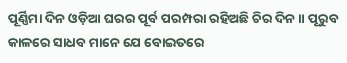ପୂର୍ଣ୍ଣିମା ଦିନ ଓଡ଼ିଆ ଘରର ପୂର୍ବ ପରମ୍ପରା ରହିଅଛି ଚିର ଦିନ ॥ ପୂରୁବ କାଳରେ ସାଧବ ମାନେ ଯେ ବୋଇତରେ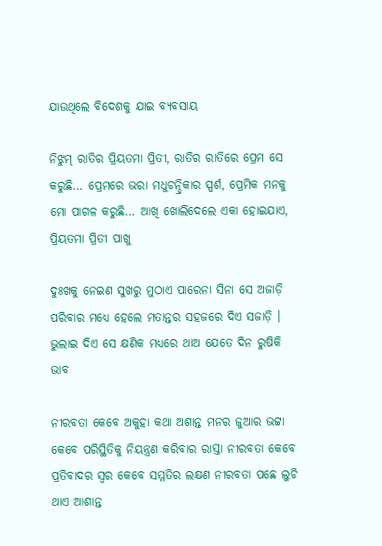ଯାଉଥିଲେ ବିଦେଶକୁ ଯାଇ ବ୍ୟବସାୟ

ନିଝୁମ୍ ରାତିର ପ୍ରିୟତମା ପ୍ରିତୀ, ରାତିର ରାତିରେ ପ୍ରେମ ସେ କରୁଛି… ପ୍ରେମରେ ଭରା ମଧୁଚନ୍ଦ୍ରିକାର ସ୍ପର୍ଶ, ପ୍ରେମିକ ମନକୁ ମୋ ପାଗଳ କରୁଛି… ଆଖି ଖୋଲିଦେଲେ ଏକା ହୋଇଯାଏ, ପ୍ରିୟତମା ପ୍ରିତୀ ପାଖୁ

ଦୁଃଖକୁ ନେଇଣ ସୁଖରୁ ମୁଠାଏ ପାରେନା ସିନା ସେ ଅଜାଡ଼ି ପରିବାର ମଧ୍ୟେ ହେଲେ ମତାନ୍ତର ସହଜରେ ଦିଏ ସଜାଡ଼ି । ଭୁଲାଇ ଦିଏ ସେ କ୍ଷଣିକ ମଧ୍ୟରେ ଥାଅ ଯେତେ ଦିନ ରୁଷିକି ଭାବ

ନୀରବତା କେବେ ଅକୁହା କଥା ଅଶାନ୍ତ ମନର ଜୁଆର ଭଟ୍ଟା କେବେ ପରିସ୍ଥିତିକୁ ନିୟନ୍ତ୍ରଣ କରିବାର ରାସ୍ତା ନୀରବତା କେବେ ପ୍ରତିବାଦର ସ୍ୱର କେବେ ସମ୍ମତିର ଲକ୍ଷଣ ନୀରବତା ପଛେ ଲୁଚି ଥାଏ ଆଶାନ୍ତ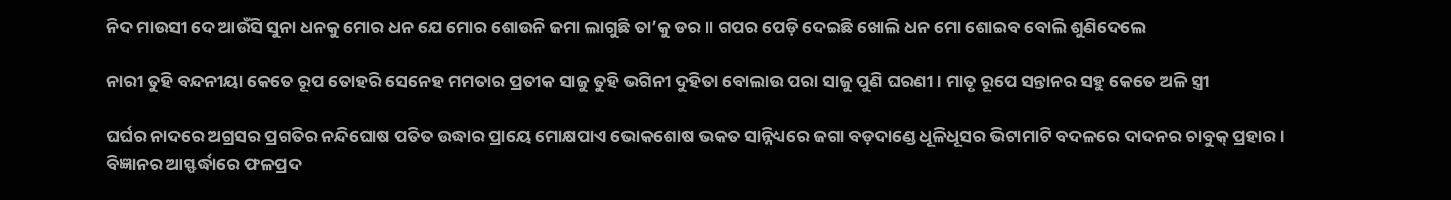ନିଦ ମାଉସୀ ଦେ ଆଉଁସି ସୁନା ଧନକୁ ମୋର ଧନ ଯେ ମୋର ଶୋଉନି ଜମା ଲାଗୁଛି ତା’କୁ ଡର ॥ ଗପର ପେଡ଼ି ଦେଇଛି ଖୋଲି ଧନ ମୋ ଶୋଇବ ବୋଲି ଶୁଣିଦେଲେ

ନାରୀ ତୁହି ବନ୍ଦନୀୟା କେତେ ରୂପ ତୋହରି ସେନେହ ମମତାର ପ୍ରତୀକ ସାଜୁ ତୁହି ଭଗିନୀ ଦୁହିତା ବୋଲାଉ ପରା ସାଜୁ ପୁଣି ଘରଣୀ । ମାତୃ ରୂପେ ସନ୍ତାନର ସହୁ କେତେ ଅଳି ସ୍ତ୍ରୀ

ଘର୍ଘର ନାଦରେ ଅଗ୍ରସର ପ୍ରଗତିର ନନ୍ଦିଘୋଷ ପତିତ ଉଦ୍ଧାର ପ୍ରାୟେ ମୋକ୍ଷପାଏ ଭୋକଶୋଷ ଭକତ ସାନ୍ନିଧ୍ୟରେ ଜଗା ବଡ଼ଦାଣ୍ଡେ ଧୂଳିଧୂସର ଭିଟାମାଟି ବଦଳରେ ଦାଦନର ଚାବୁକ୍ ପ୍ରହାର । ବିଜ୍ଞାନର ଆସ୍ଫର୍ଦ୍ଧାରେ ଫଳପ୍ରଦ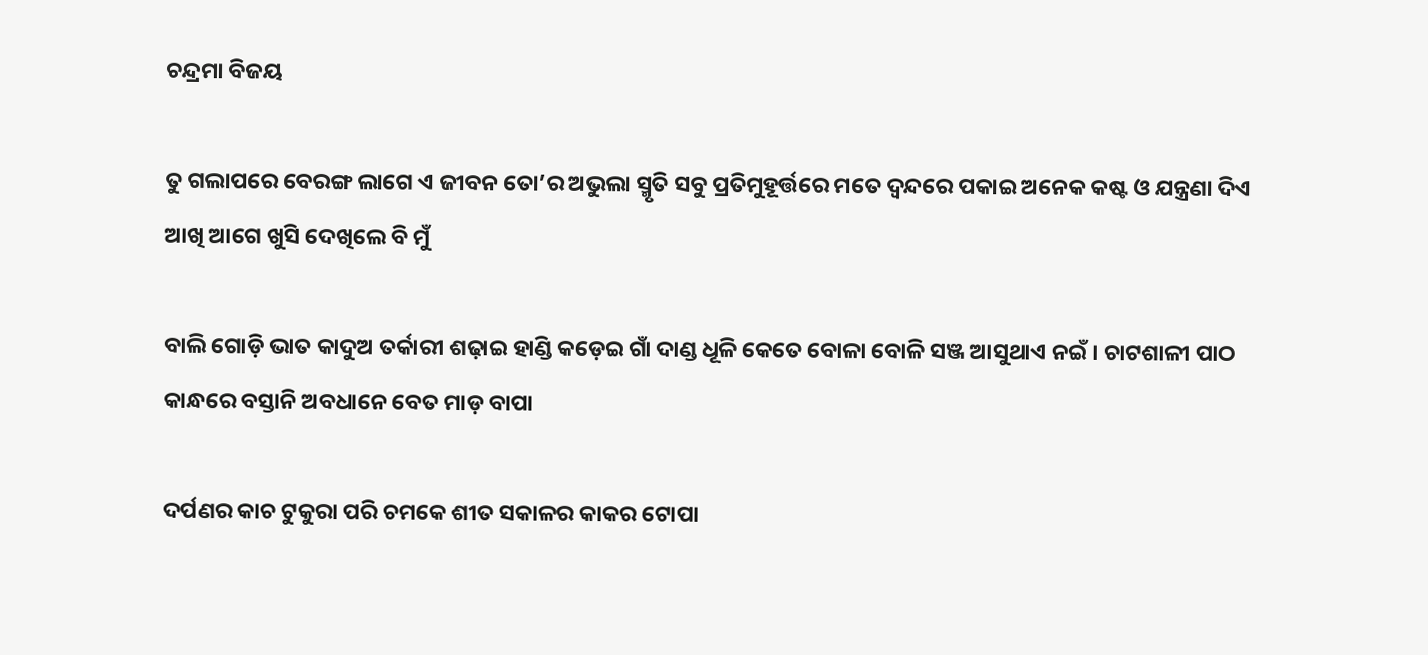ଚନ୍ଦ୍ରମା ବିଜୟ

ତୁ ଗଲାପରେ ବେରଙ୍ଗ ଲାଗେ ଏ ଜୀବନ ତୋ’ର ଅଭୁଲା ସ୍ମୃତି ସବୁ ପ୍ରତିମୁହୂର୍ତ୍ତରେ ମତେ ଦ୍ଵନ୍ଦରେ ପକାଇ ଅନେକ କଷ୍ଟ ଓ ଯନ୍ତ୍ରଣା ଦିଏ ଆଖି ଆଗେ ଖୁସି ଦେଖିଲେ ବି ମୁଁ

ବାଲି ଗୋଡ଼ି ଭାତ କାଦୁଅ ତର୍କାରୀ ଶଢ଼ାଇ ହାଣ୍ଡି କଡ଼େଇ ଗାଁ ଦାଣ୍ଡ ଧୂଳି କେତେ ବୋଳା ବୋଳି ସଞ୍ଜ ଆସୁଥାଏ ନଇଁ । ଚାଟଶାଳୀ ପାଠ କାନ୍ଧରେ ବସ୍ତାନି ଅବଧାନେ ବେତ ମାଡ଼ ବାପା

ଦର୍ପଣର କାଚ ଟୁକୁରା ପରି ଚମକେ ଶୀତ ସକାଳର କାକର ଟୋପା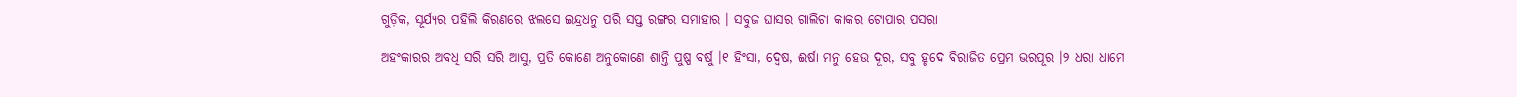ଗୁଡ଼ିକ, ସୂର୍ଯ୍ୟର ପହିଲି କିରଣରେ ଝଲସେ ଇନ୍ଦ୍ରଧନୁ ପରି ସପ୍ତ ରଙ୍ଗର ସମାହାର । ସବୁଜ ଘାସର ଗାଲିଚା କାକର ଟୋପାର ପସରା

ଅହଂକାରର ଅବଧି ସରି ସରି ଆସୁ, ପ୍ରତି କୋଣେ ଅନୁକୋଣେ ଶାନ୍ତି ପୁଷ୍ପ ବର୍ଷୁ ।୧ ହିଂସା, ଦ୍ୱେଷ, ଈର୍ଷା ମନୁ ହେଉ ଦୂର, ସବୁ ହୃଦେ ବିରାଜିତ ପ୍ରେମ ଭରପୂର ।୨ ଧରା ଧାମେ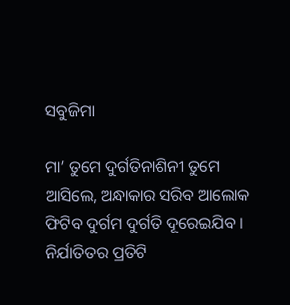ସବୁଜିମା

ମା’ ତୁମେ ଦୁର୍ଗତିନାଶିନୀ ତୁମେ ଆସିଲେ, ଅନ୍ଧାକାର ସରିବ ଆଲୋକ ଫିଟିବ ଦୁର୍ଗମ ଦୁର୍ଗତି ଦୂରେଇଯିବ । ନିର୍ଯାତିତର ପ୍ରତିଟି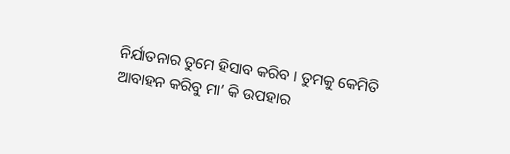ନିର୍ଯାତନାର ତୁମେ ହିସାବ କରିବ । ତୁମକୁ କେମିତି ଆବାହନ କରିବୁ ମା’ କି ଉପହାର